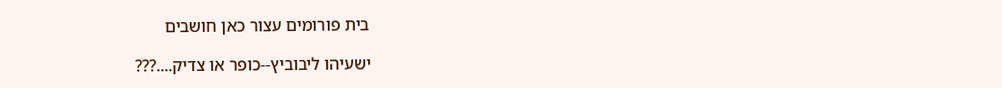בית פורומים עצור כאן חושבים

ישעיהו ליבוביץ--כופר או צדיק....???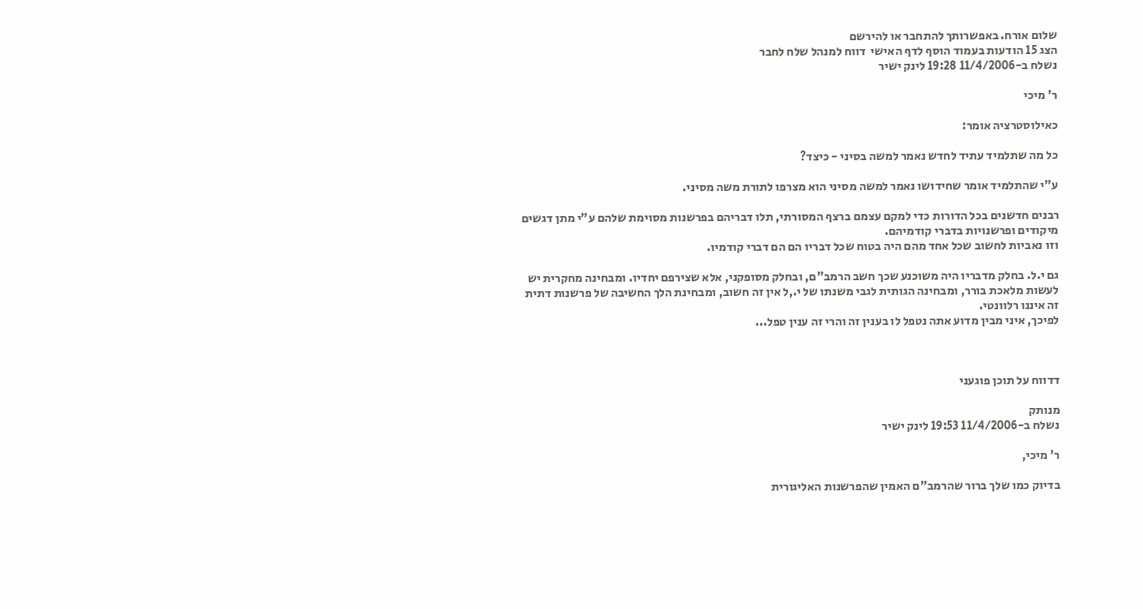שלום אורח. באפשרותך להתחבר או להירשם
הצג 15 הודעות בעמוד הוסף לדף האישי  דווח למנהל שלח לחבר
נשלח ב-11/4/2006 19:28 לינק ישיר

ר' מיכי

כאילוסטרציה אומר:

כל מה שתלמיד עתיד לחדש נאמר למשה בסיני - כיצד?

ע"י שהתלמיד אומר שחידושו נאמר למשה מסיני הוא מצרפו לתורת משה מסיני.

רבנים חדשנים בכל הדורות כדי למקם עצמם ברצף המסורתי, תלו דבריהם בפרשנות מסוימת שלהם ע"י מתן דגשים מיקודים ופרשנויות בדברי קודמיהם.
וזו נאביות לחשוב שכל אחד מהם היה בטוח שכל דבריו הם הם דברי קודמיו.

גם י.ל. בחלק מדבריו היה משוכנע שכך חשב הרמב"ם, ובחלק מסופקני, אלא שצירפם יחדיו. ומבחינה מחקרית יש לעשות מלאכת בורר, ומבחינה הגותית לגבי משנתו של י.,ל אין זה חשוב, ומבחינת הלך החשיבה של פרשנות דתית זה איננו רלוונטי.
לפיכך, איני מבין מדוע אתה נטפל לו בענין זה והרי זה ענין טפל...



דדווח על תוכן פוגעני

מנותק
נשלח ב-11/4/2006 19:53 לינק ישיר

ר' מיכי,

בדיוק כמו שלך ברור שהרמב"ם האמין שהפרשנות האליגורית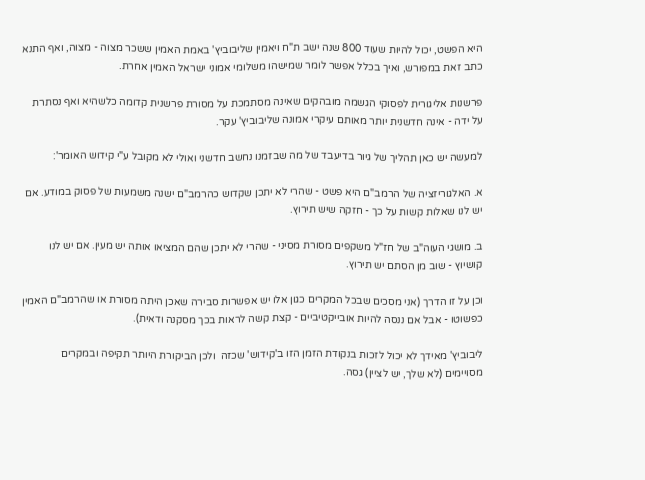היא הפשט, יכול להיות שעוד 800 שנה ישב ת"ח ויאמין שליבוביץ' באמת האמין ששכר מצוה - מצוה, ואף התנא כתב זאת במפורש, ואיך בכלל אפשר לומר שמישהו משלומי אמוני ישראל האמין אחרת.

פרשנות אליגורית לפסוקי הגשמה מובהקים שאינה מסתמכת על מסורת פרשנית קדומה כלשהיא ואף נסתרת על ידה - אינה חדשנית יותר מאותם עיקרי אמונה שליבוביץ' עקר.

למעשה יש כאן תהליך של גיור בדיעבד של מה שבזמנו נחשב חדשני ואולי לא מקובל ע"י קידוש האומר':

א. האלגוריזציה של הרמב"ם היא פשט - שהרי לא יתכן שקדוש כהרמב"ם ישנה משמעות של פסוק במודע. אם יש לנו שאלות קשות על כך - חזקה שיש תירוץ.

ב. מושגי העוה"ב של חז"ל משקפים מסורת מסיני - שהרי לא יתכן שהם המציאו אותה יש מעין. אם יש לנו קושיוץ - שוב מן הסתם יש תירוץ.

וכן על זו הדרך (אני מסכים שבכל המקרים כגון אלו יש אפשרות סבירה שאכן היתה מסורת או שהרמב"ם האמין כפשוטו - אבל אם ננסה להיות אובייקטיביים - קצת קשה לראות בכך מסקנה ודאית).

ליבוביץ' מאידך לא יכול לזכות בנקודת הזמן הזו ב'קידוש' שכזה  ולכן הביקורת היותר תקיפה ובמקרים מסויימים (לא שלך, יש לציין) גסה.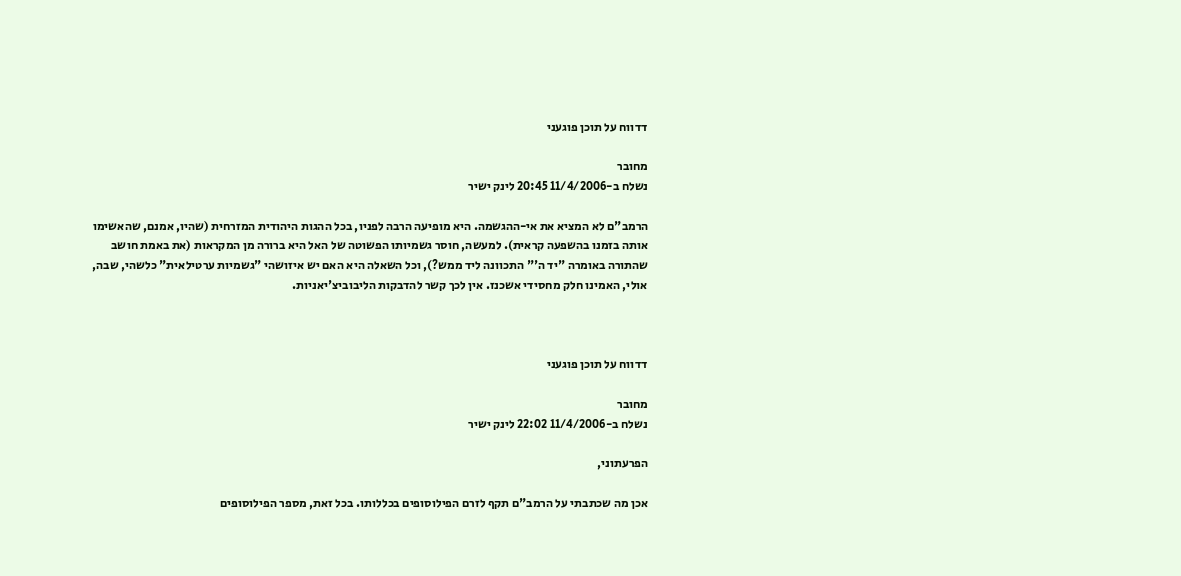דדווח על תוכן פוגעני

מחובר
נשלח ב-11/4/2006 20:45 לינק ישיר

הרמב"ם לא המציא את אי-ההגשמה. היא מופיעה הרבה לפניו, בכל ההגות היהודית המזרחית (שהיו, אמנם, שהאשימו אותה בזמנו בהשפעה קראית). למעשה, חוסר גשמיותו הפשוטה של האל היא ברורה מן המקראות (את באמת חושב שהתורה באומרה "יד ה'" התכוונה ליד ממש?), וכל השאלה היא האם יש איזושהי "גשמיות ערטילאית" כלשהי, שבה, אולי, האמינו חלק מחסידי אשכנז. אין לכך קשר להדבקות הליבוביצ'יאניות.



דדווח על תוכן פוגעני

מחובר
נשלח ב-11/4/2006 22:02 לינק ישיר

הפרעתוני,

אכן מה שכתבתי על הרמב"ם תקף לזרם הפילוסופים בכללותו. בכל זאת, מספר הפילוסופים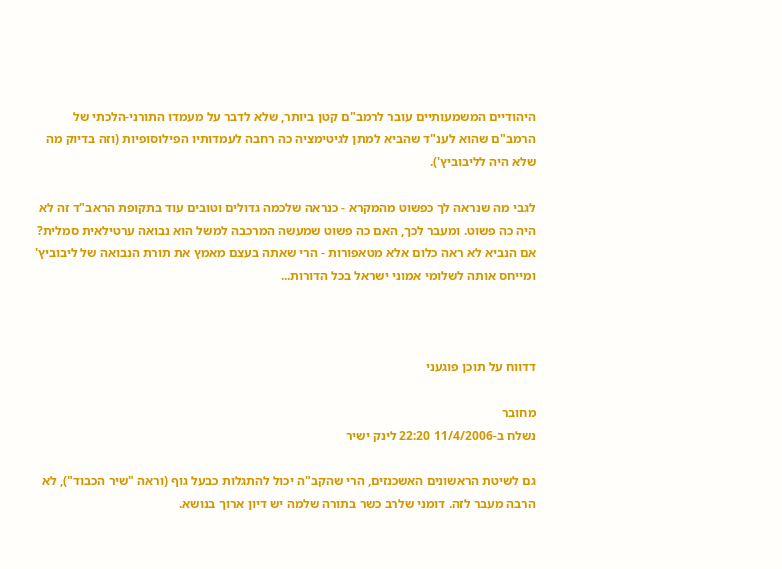היהודיים המשמעותיים עובר לרמב"ם קטן ביותר, שלא לדבר על מעמדו התורני-הלכתי של הרמב"ם שהוא לענ"ד שהביא למתן לגיטימציה כה רחבה לעמדותיו הפילוסופיות (וזה בדיוק מה שלא היה לליבוביץ').

לגבי מה שנראה לך כפשוט מהמקרא - כנראה שלכמה גדולים וטובים עוד בתקופת הראב"ד זה לא היה כה פשוט. ומעבר לכך, האם כה פשוט שמעשה המרכבה למשל הוא נבואה ערטילאית סמלית? אם הנביא לא ראה כלום אלא מטאפורות - הרי שאתה בעצם מאמץ את תורת הנבואה של ליבוביץ' ומייחס אותה לשלומי אמוני ישראל בכל הדורות...



דדווח על תוכן פוגעני

מחובר
נשלח ב-11/4/2006 22:20 לינק ישיר

גם לשיטת הראשונים האשכנזים, הרי שהקב"ה יכול להתגלות כבעל גוף (וראה "שיר הכבוד"), לא הרבה מעבר לזה. דומני שלרב כשר בתורה שלמה יש דיון ארוך בנושא.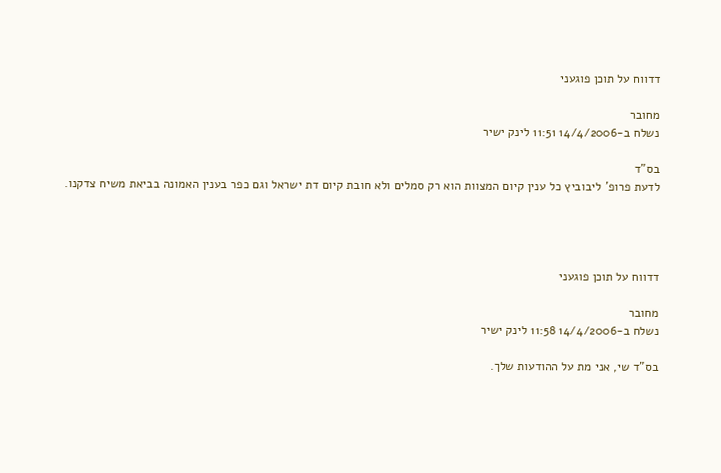דדווח על תוכן פוגעני

מחובר
נשלח ב-14/4/2006 11:51 לינק ישיר

בס"ד
לדעת פרופ' ליבוביץ כל ענין קיום המצוות הוא רק סמלים ולא חובת קיום דת ישראל וגם כפר בענין האמונה בביאת משיח צדקנו.




דדווח על תוכן פוגעני

מחובר
נשלח ב-14/4/2006 11:58 לינק ישיר

בס"ד שי, אני מת על ההודעות שלך.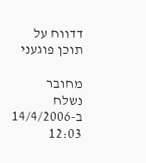דדווח על תוכן פוגעני

מחובר
נשלח ב-14/4/2006 12:03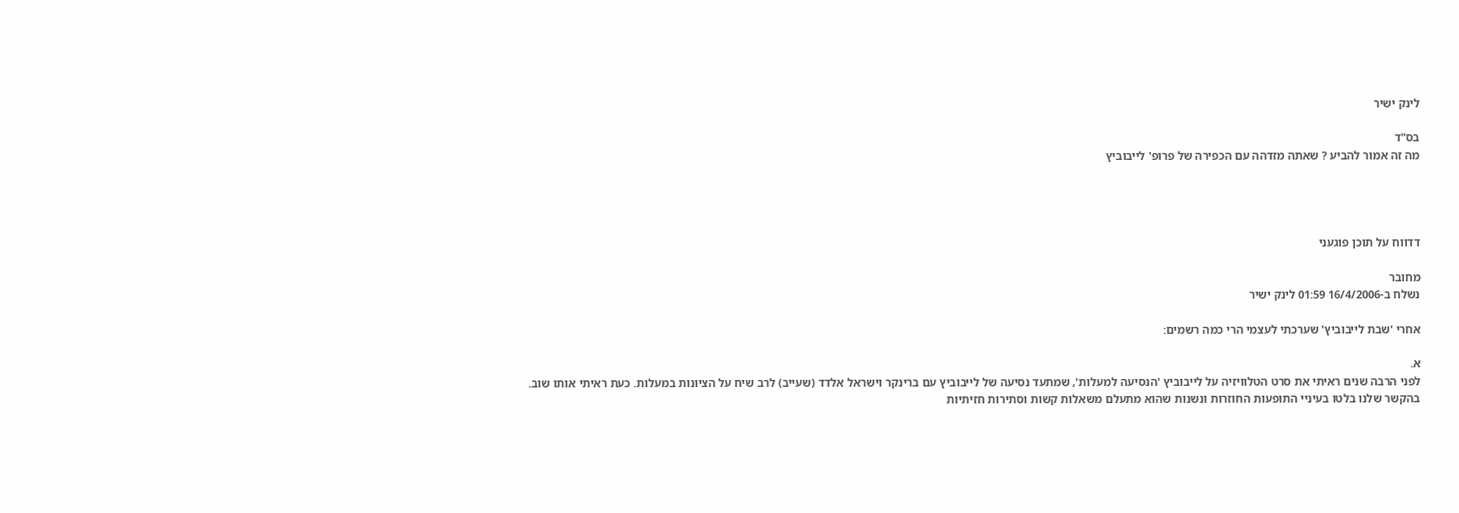לינק ישיר

בס"ד
מה זה אמור להביע ? שאתה מזדהה עם הכפירה של פרופ' לייבוביץ




דדווח על תוכן פוגעני

מחובר
נשלח ב-16/4/2006 01:59 לינק ישיר

אחרי 'שבת לייבוביץ' שערכתי לעצמי הרי כמה רשמים:

א.
לפני הרבה שנים ראיתי את סרט הטלוויזיה על לייבוביץ 'הנסיעה למעלות', שמתעד נסיעה של לייבוביץ עם ברינקר וישראל אלדד (שעייב) לרב שיח על הציונות במעלות. כעת ראיתי אותו שוב.
בהקשר שלנו בלטו בעיניי התופעות החוזרות ונשנות שהוא מתעלם משאלות קשות וסתירות חזיתיות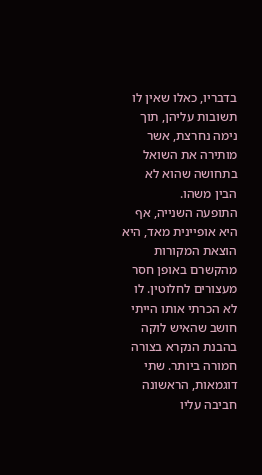בדבריו, כאלו שאין לו תשובות עליהן, תוך נימה נחרצת, אשר מותירה את השואל בתחושה שהוא לא הבין משהו.
התופעה השנייה, אף היא אופיינית מאד, היא הוצאת המקורות מהקשרם באופן חסר מעצורים לחלוטין. לו לא הכרתי אותו הייתי חושב שהאיש לוקה בהבנת הנקרא בצורה חמורה ביותר. שתי דוגמאות, הראשונה חביבה עליו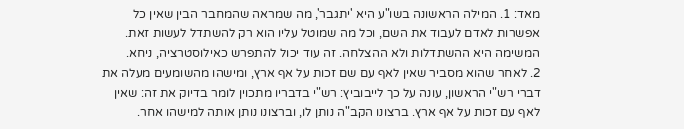מאד: 1. המילה הראשונה בשו"ע היא 'יתגבר', מה שמראה שהמחבר הבין שאין כל אפשרות לאדם לעבוד את השם, וכל מה שמוטל עליו הוא רק להשתדל לעשות זאת. המשימה היא ההשתדלות ולא ההצלחה. זה עוד יכול להתפרש כאילוסטרציה, ניחא.
2. לאחר שהוא מסביר שאין לאף עם שם זכות על אף ארץ, ומישהו מהשומעים מעלה את דברי רש"י הראשון, עונה על כך לייבוביץ: רש"י בדבריו מתכוין לומר בדיוק את זה: שאין לאף עם זכות על אף ארץ. ברצונו הקב"ה נותן לו, וברצונו נותן אותה למישהו אחר.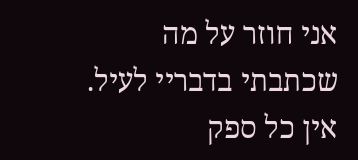אני חוזר על מה שכתבתי בדבריי לעיל. אין כל ספק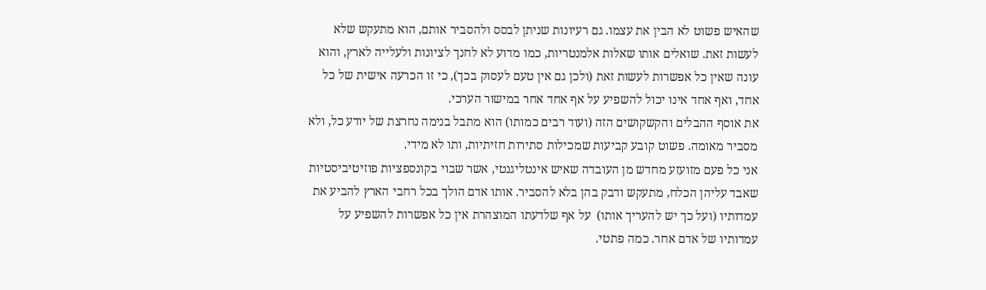שהאיש פשוט לא הבין את עצמו. גם רעיונות שניתן לבסס ולהסביר אותם, הוא מתעקש שלא לעשות זאת. שואלים אותו שאלות אלמנטריות, כמו מדוע לא לחנך לציונות ולעלייה לארץ, והוא עונה שאין כל אפשרות לעשות זאת (ולכן גם אין טעם לעסוק בכך), כי זו הכרעה אישית של כל אחד, ואף אחד אינו יכול להשפיע על אף אחד אחר במישור הערכי.
את אוסף ההבלים והקשקושים הזה (ועוד רבים כמותו) הוא מתבל בנימה נחרצת של יודע כל, ולא מסביר מאומה. פשוט קובע קביעות שמכילות סתירות חזיתיות, ותו לא מידי.
אני כל פעם מזועזע מחדש מן העובדה שאיש אינטליגנטי, אשר שבוי בקונספציות פוזיטיביסטיות שאבד עליהן הכלח, מתעקש ודבק בהן בלא להסביר. אותו אדם הולך בכל רחבי הארץ להביע את עמדותיו (ועל כך יש להעריך אותו)  על אף שלדעתו המוצהרת אין כל אפשרות להשפיע על עמדותיו של אדם אחר. כמה פתטי.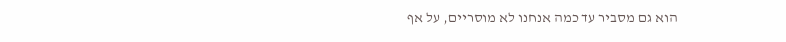הוא גם מסביר עד כמה אנחנו לא מוסריים, על אף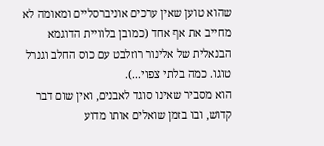שהוא טוען שאין ערכים אוניברסליים ומאומה לא מחייב את אף אחד (כמובן בלוויית הדוגמא הבנאלית של אלינור רוזלבט עם כוס החלב וגנרל טוגו. כמה בלתי צפוי...).
הוא מסביר שאינו סוגד לאבנים, ואין שום דבר קדוש, ובו בזמן שואלים אותו מדוע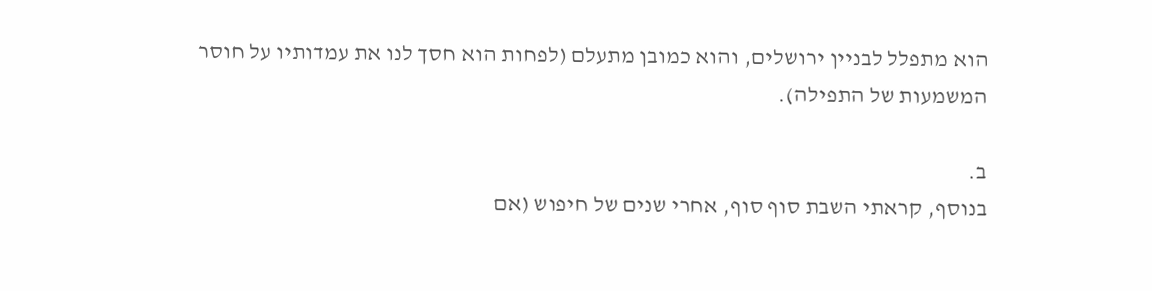הוא מתפלל לבניין ירושלים, והוא כמובן מתעלם (לפחות הוא חסך לנו את עמדותיו על חוסר המשמעות של התפילה).

ב.
בנוסף, קראתי השבת סוף סוף, אחרי שנים של חיפוש (אם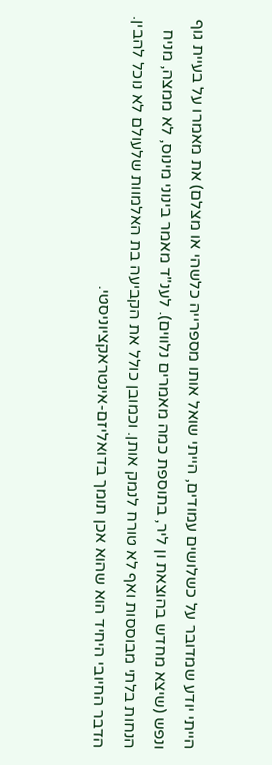הייתי יודע שמדובר על כשלושים עמודים, הייתי שואל אותו מספרייה כלשהי או מצלם) את מאמרו על בעיית גוף ונפש (שיצא מחדש בהוצאת ון ליר, בתוספת כמה מאמרים נלווים). לענ"ד מאמר בינוני מינוס, לא ממצה, מניח הנחות בלתי מבוססות ואף לא טורח לנמק אותן. וכמובן כולל את הקביעה בת האלמוות שלעולם לא נוכל להבין.
הדבר החיובי היחיד הוא שהוא אכן תומך בדואליזם-אינטראקציוניסטי.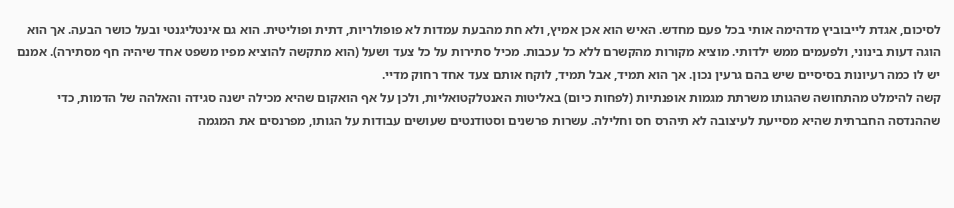לסיכום, אגדת לייבוביץ מדהימה אותי בכל פעם מחדש. האיש הוא אכן אמיץ, ולא חת מהבעת עמדות לא פופולריות, דתית ופוליטית. הוא גם אינטליגנטי ובעל כושר הבעה. אך הוא הוגה דעות בינוני, ולפעמים ממש ילדותי. מוציא מקורות מהקשרם ללא כל עכבות. מכיל סתירות על כל צעד ושעל (הוא מתקשה להוציא מפיו משפט אחד שיהיה חף מסתירה). אמנם יש לו כמה רעיונות בסיסיים שיש בהם גרעין נכון. אך הוא תמיד, אבל תמיד, לוקח אותם צעד אחד רחוק מדיי.
קשה להימלט מהתחושה שהגותו משרתת מגמות אופנתיות (לפחות כיום) באליטות האנטלקטואליות, ולכן על אף הואקום שהיא מכילה ישנה סגידה והאלהה של הדמות, כדי שההנדסה החברתית שהיא מסייעת לעיצובה לא תיהרס חס וחלילה. עשרות פרשנים וסטודנטים שעושים עבודות על הגותו, מפרנסים את המגמה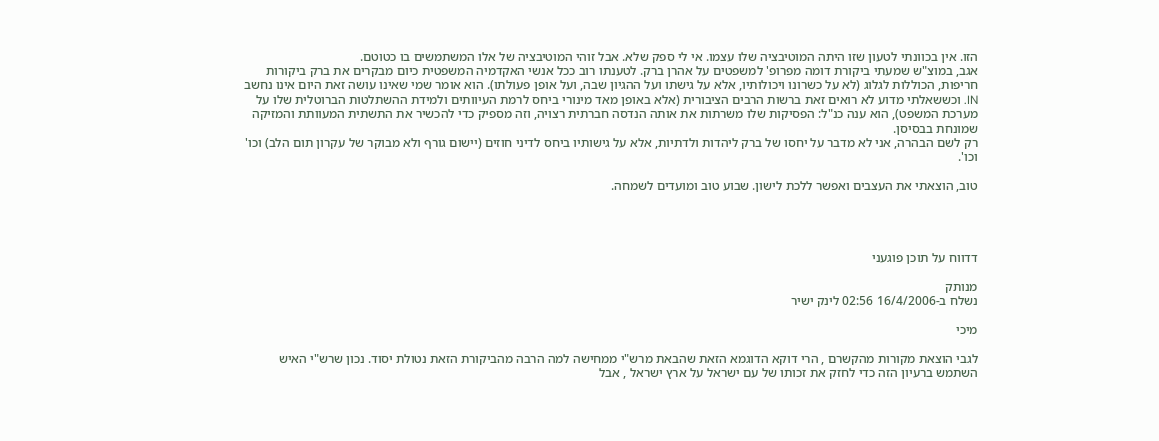הזו. אין בכוונתי לטעון שזו היתה המוטיבציה שלו עצמו. אי לי ספק שלא. אבל זוהי המוטיבציה של אלו המשתמשים בו כטוטם.
אגב, במוצ"ש שמעתי ביקורת דומה מפרופ' למשפטים על אהרן ברק. לטענתו רוב ככל אנשי האקדמיה המשפטית כיום מבקרים את ברק ביקורות חריפות, הכוללות לגלוג (לא על כשרונו ויכולותיו, אלא על גישתו ועל ההגיון שבה, ועל אופן פעולתו). הוא אומר שמי שאינו עושה זאת היום אינו נחשב IN. וכששאלתי מדוע לא רואים זאת ברשות הרבים הציבורית (אלא באופן מאד מינורי ביחס לרמת העיוותים ולמידת ההשתלטות הברוטלית שלו על מערכת המשפט), הוא ענה כנ"ל: הפסיקות שלו משרתות את אותה הנדסה חברתית רצויה, וזה מספיק כדי להכשיר את התשתית המעוותת והמזיקה שמונחת בבסיסן.
רק לשם הבהרה, אני לא מדבר על יחסו של ברק ליהדות ולדתיות, אלא על גישותיו ביחס לדיני חוזים (יישום גורף ולא מבוקר של עקרון תום הלב) וכו' וכו'.

טוב, הוצאתי את העצבים ואפשר ללכת לישון. שבוע טוב ומועדים לשמחה.




דדווח על תוכן פוגעני

מנותק
נשלח ב-16/4/2006 02:56 לינק ישיר

מיכי

לגבי הוצאת מקורות מהקשרם , הרי דוקא הדוגמא הזאת שהבאת מרש"י ממחישה למה הרבה מהביקורת הזאת נטולת יסוד. נכון שרש"י האיש השתמש ברעיון הזה כדי לחזק את זכותו של עם ישראל על ארץ ישראל , אבל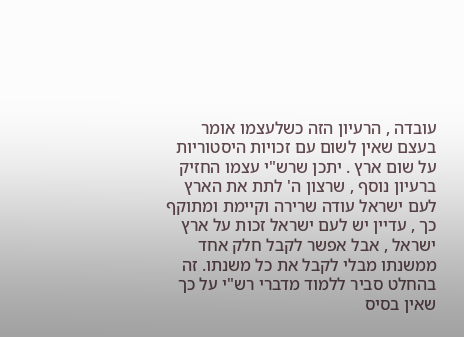עובדה , הרעיון הזה כשלעצמו אומר בעצם שאין לשום עם זכויות היסטוריות על שום ארץ . יתכן שרש"י עצמו החזיק ברעיון נוסף , שרצון ה' לתת את הארץ לעם ישראל עודה שרירה וקיימת ומתוקף כך , עדיין יש לעם ישראל זכות על ארץ ישראל , אבל אפשר לקבל חלק אחד ממשנתו מבלי לקבל את כל משנתו. זה בהחלט סביר ללמוד מדברי רש"י על כך שאין בסיס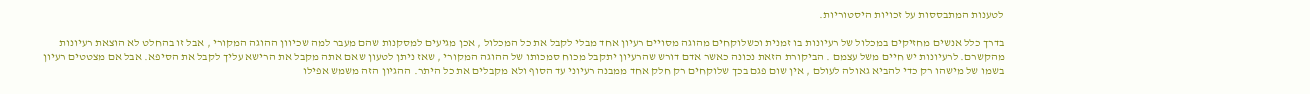לטענות המתבססות על זכויות היסטוריות.

בדרך כלל אנשים מחזיקים במכלול של רעיונות בו זמנית וכשלוקחים מהוגה מסויים רעיון אחד מבלי לקבל את כל המכלול , אכן מגיעים למסקנות שהם מעבר למה שכיוון ההוגה המקורי , אבל זו בהחלט לא הוצאת רעיונות מהקשרם. לרעיונות יש חיים משל עצמם . הביקורת הזאת נכונה כאשר אדם דורש שהרעיון יתקבל מכוח סמכותו של ההוגה המקורי , שאז ניתן לטעון שאם אתה מקבל את הרישא עליך לקבל את הסיפא. אבל אם מצטטים רעיון בשמו של מישהו רק כדי להביא גאולה לעולם , אין שום פגם בכך שלוקחים רק חלק אחד ממבנה רעיוני עד הסוף ולא מקבלים את כל היתר. ההגיון הזה משמש אפילו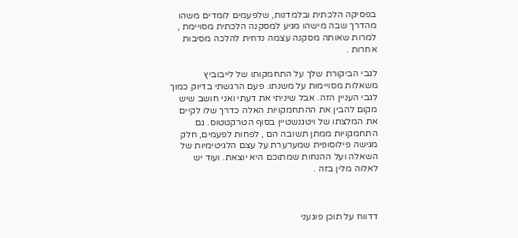בפסיקה הלכתית ובלמדנות, שלפעמים לומדים משהו מהדרך שבה מישהו מגיע למסקנה הלכתית מסויימת , למרות שאותה מסקנה עצמה נדחית להלכה מסיבות אחרות .

לגבי הביקורת שלך על התחמקותו של לייבוביץ משאלות מסויימות על משנתו. פעם הרגשתי בדיוק כמוך לגבי העניין הזה. אבל שיניתי את דעתי ואני חושב שיש מקום להבין את ההתחמקויות האלה כדרך שלו לקיים את המלצתו של ויטגנשטיין בסוף הטרקטטוס. גם התחמקויות ממתן תשובה הם , לפחות לפעמים, חלק מגישה פילוסופית שמערערת על עצם הלגיטימיות של השאלה ועל ההנחות שמתוכם היא יוצאת. ועוד יש לאלוה מלין בזה .



דדווח על תוכן פוגעני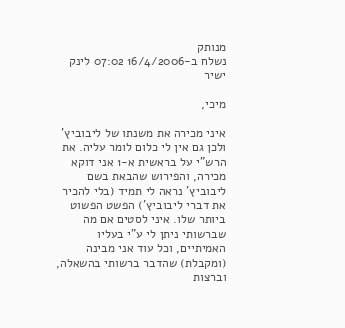מנותק
נשלח ב-16/4/2006 07:02 לינק ישיר

מיכי,

איני מכירה את משנתו של ליבוביץ' ולכן גם אין לי כלום לומר עליה. את הרש"י על בראשית א-1 אני דוקא מכירה, והפירוש שהבאת בשם ליבוביץ' נראה לי תמיד (בלי להכיר את דברי ליבוביץ') הפשט הפשוט ביותר שלו. איני לסטים אם מה שברשותי ניתן לי ע"י בעליו האמיתיים, וכל עוד אני מבינה (ומקבלת) שהדבר ברשותי בהשאלה, וברצות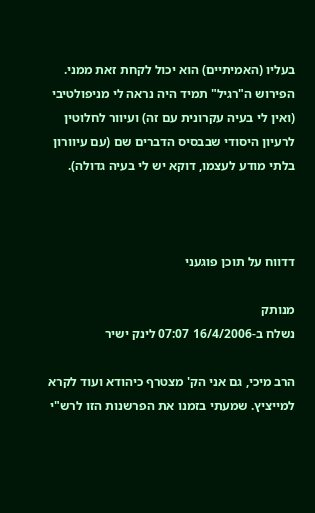בעליו (האמיתיים) הוא יכול לקחת זאת ממני. הפירוש ה"רגיל" תמיד היה נראה לי מניפולטיבי (ואין לי בעיה עקרונית עם זה) ועיוור לחלוטין לרעיון היסודי שבבסיס הדברים שם (עם עיוורון בלתי מודע לעצמו, דוקא יש לי בעיה גדולה).



דדווח על תוכן פוגעני

מנותק
נשלח ב-16/4/2006 07:07 לינק ישיר

הרב מיכי, גם אני הק' מצטרף כיהודא ועוד לקרא למייציץ. שמעתי בזמנו את הפרשנות הזו לרש"י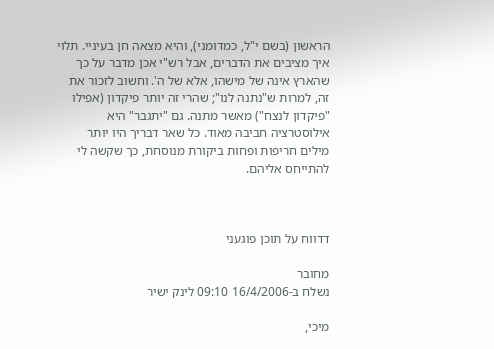הראשון (בשם י"ל, כמדומני), והיא מצאה חן בעיניי. תלוי איך מציבים את הדברים, אבל רש"י אכן מדבר על כך שהארץ אינה של מישהו, אלא של ה'. וחשוב לזכור את זה, למרות ש"נתנה לנו"; שהרי זה יותר פיקדון (אפילו "פיקדון לנצח") מאשר מתנה. גם "יתגבר" היא אילוסטרציה חביבה מאוד. כל שאר דבריך היו יותר מילים חריפות ופחות ביקורת מנוסחת, כך שקשה לי להתייחס אליהם.



דדווח על תוכן פוגעני

מחובר
נשלח ב-16/4/2006 09:10 לינק ישיר

מיכי,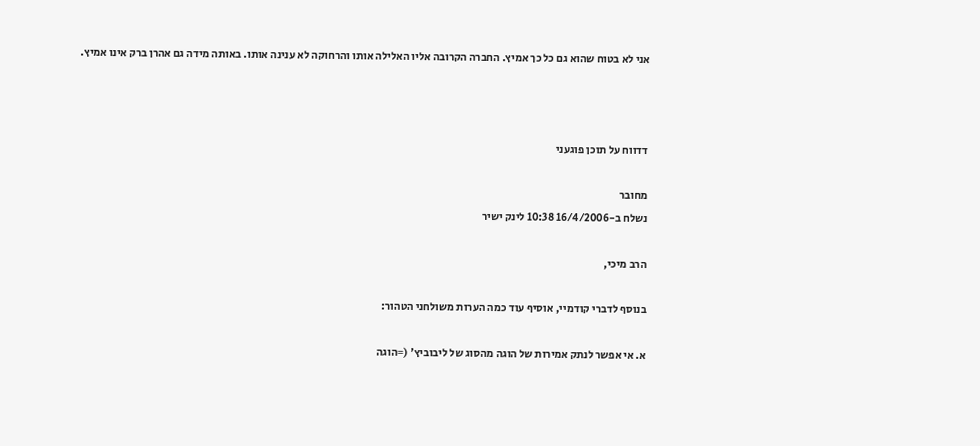אני לא בטוח שהוא גם כל כך אמיץ. החברה הקרובה אליו האלילה אותו והרחוקה לא ענינה אותו. באותה מידה גם אהרן ברק אינו אמיץ.



דדווח על תוכן פוגעני

מחובר
נשלח ב-16/4/2006 10:38 לינק ישיר

הרב מיכי,

בנוסף לדברי קודמיי, אוסיף עוד כמה הערות משולחני הטהור:

א. אי אפשר לנתק אמירות של הוגה מהסוג של ליבוביץ' (=הוגה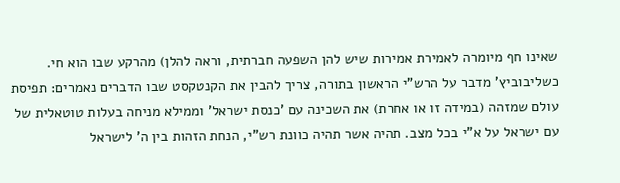שאינו חף מיומרה לאמירת אמירות שיש להן השפעה חברתית, וראה להלן) מהרקע שבו הוא חי. כשליבוביץ' מדבר על הרש"י הראשון בתורה, צריך להבין את הקנטקסט שבו הדברים נאמרים: תפיסת עולם שמזהה (במידה זו או אחרת) את השכינה עם 'כנסת ישראל' וממילא מניחה בעלות טוטאלית של עם ישראל על א"י בכל מצב. תהיה אשר תהיה כוונת רש"י, הנחת הזהות בין ה' לישראל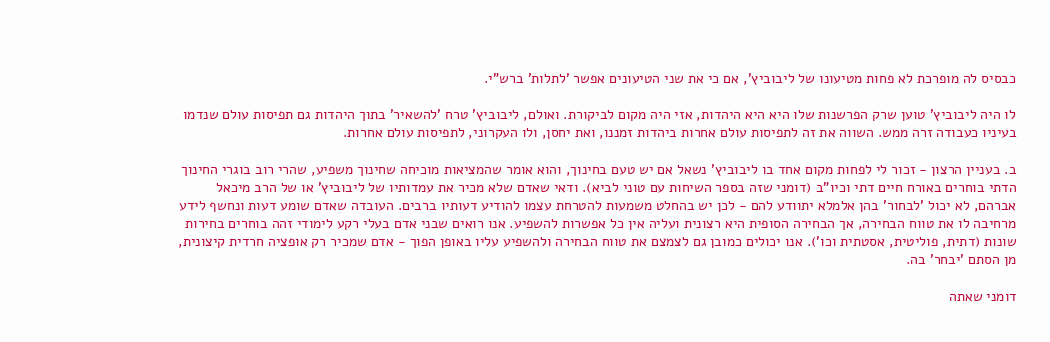כבסיס לה מופרכת לא פחות מטיעונו של ליבוביץ', אם כי את שני הטיעונים אפשר 'לתלות' ברש"י.

לו היה ליבוביץ' טוען שרק הפרשנות שלו היא היא היהדות, אזי היה מקום לביקורת. ואולם, ליבוביץ' טרח 'להשאיר' בתוך היהדות גם תפיסות עולם שנדמו בעיניו כעבודה זרה ממש. השווה את זה לתפיסות עולם אחרות ביהדות זמננו, ואת יחסן, ולו העקרוני, לתפיסות עולם אחרות.

ב. בעניין הרצון - זכור לי לפחות מקום אחד בו ליבוביץ' נשאל אם יש טעם בחינוך, והוא אומר שהמציאות מוכיחה שחינוך משפיע, שהרי רוב בוגרי החינוך הדתי בוחרים באורח חיים דתי וכיו"ב (דומני שזה בספר השיחות עם טוני לביא). ודאי שאדם שלא מכיר את עמדותיו של ליבוביץ' או של הרב מיכאל אברהם, לא יכול 'לבחור' בהן אלמלא יתוודע להם - לכן יש בהחלט משמעות להטרחת עצמו להודיע דעותיו ברבים. העובדה שאדם שומע דעות ונחשף לידע מרחיבה לו את טווח הבחירה, אך הבחירה הסופית היא רצונית ועליה אין כל אפשרות להשפיע. אנו רואים שבני אדם בעלי רקע לימודי זהה בוחרים בחירות שונות (דתית, פוליטית, אסטתית וכו'). אנו יכולים כמובן גם לצמצם את טווח הבחירה ולהשפיע עליו באופן הפוך - אדם שמכיר רק אופציה חרדית קיצונית, מן הסתם 'יבחר' בה.

דומני שאתה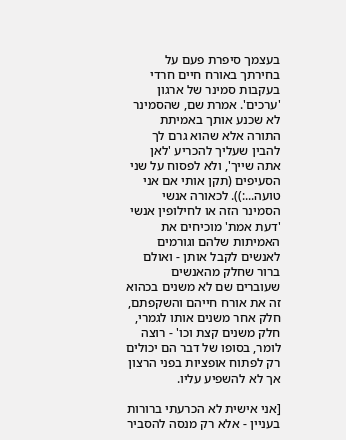בעצמך סיפרת פעם על בחירתך באורח חיים חרדי בעקבות סמינר של ארגון 'ערכים'. אמרת שם, שהסמינר לא שכנע אותך באמיתת התורה אלא שהוא גרם לך להבין שעליך להכריע 'לאן אתה שייך', ולא לפסוח על שני הסעיפים (תקן אותי אם אני טועה...:)). לכאורה אנשי הסמינר הזה או לחילופין אנשי 'דעת אמת' מוכיחים את האמיתות שלהם וגורמים לאנשים לקבל אותן - ואולם ברור שחלק מהאנשים שעוברים שם לא משנים בכהוא זה את אורח חייהם והשקפתם, חלק אחר משנים אותו לגמרי, חלק משנים קצת וכו' - רוצה לומר, בסופו של דבר הם יכולים רק לפתוח אופציות בפני הרצון אך לא להשפיע עליו.

[אני אישית לא הכרעתי ברורות בעניין - אלא רק מנסה להסביר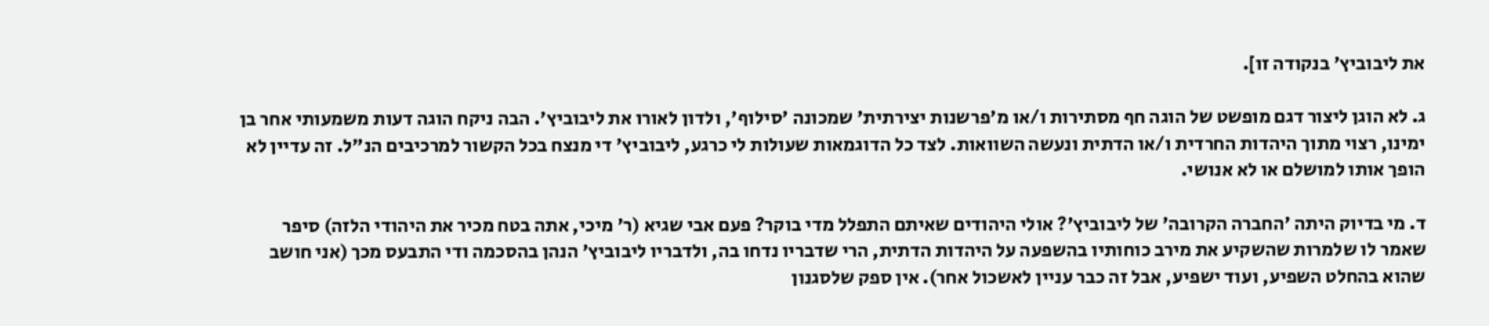את ליבוביץ' בנקודה זו].

ג. לא הוגן ליצור דגם מופשט של הוגה חף מסתירות ו/או מ'פרשנות יצירתית' שמכונה 'סילוף', ולדון לאורו את ליבוביץ'. הבה ניקח הוגה דעות משמעותי אחר בן ימינו, רצוי מתוך היהדות החרדית ו/או הדתית ונעשה השוואות. לצד כל הדוגמאות שעולות לי כרגע, ליבוביץ' די מנצח בכל הקשור למרכיבים הנ"ל. זה עדיין לא הופך אותו למושלם או לא אנושי.

ד. מי בדיוק היתה 'החברה הקרובה' של ליבוביץ'? אולי היהודים שאיתם התפלל מדי בוקר? פעם אבי שגיא (ר' מיכי, אתה בטח מכיר את היהודי הלזה) סיפר שאמר לו שלמרות שהשקיע את מירב כוחותיו בהשפעה על היהדות הדתית, הרי שדבריו נדחו בה, ולדבריו ליבוביץ' הנהן בהסכמה ודי התבעס מכך (אני חושב שהוא בהחלט השפיע, ועוד ישפיע, אבל זה כבר עניין לאשכול אחר). אין ספק שלסגנון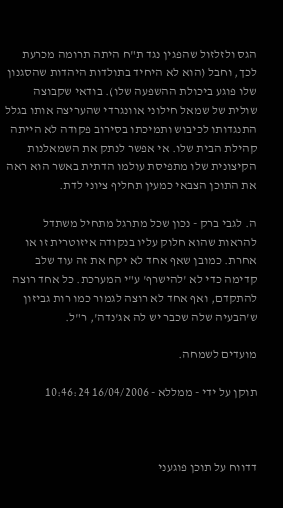הגס ולזלזול שהפגין נגד ת"ח היתה תרומה מכרעת לכך, וחבל (הוא לא היחיד בתולדות היהדות שהסגנון שלו פוגע ביכולת ההשפעה שלו). בודאי שקבוצה שולית של שמאל חילוני אוונגרדי שהעריצה אותו בגלל התנגדותו לכיבוש ותמיכתו בסירוב פקודה לא הייתה קהילת הבית שלו. אי אפשר לנתק את השמאלנות הקיצונית שלו מתפיסת עולמו הדתית באשר הוא ראה את התוכן הצבאי כמעין תחליף ציוני לדת.

ה. לגבי ברק - נכון שכל מתרגל מתחיל משתדל להראות שהוא חלוק עליו בנקודה איזוטרית זו או אחרת. כמובן שאף אחד לא יקח את זה עוד שלב קדימה כדי לא 'להישרף' ע"י המערכת. כל אחד רוצה להתקדם, ואף אחד לא רוצה לגמור כמו רות גביזון ש'הבעיה שלה שכבר יש לה אג'נדה', ר"ל.

מועדים לשמחה.

תוקן על ידי - ממללא - 16/04/2006 10:46:24



דדווח על תוכן פוגעני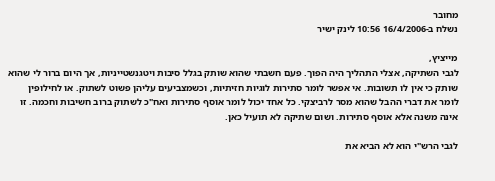מחובר
נשלח ב-16/4/2006 10:56 לינק ישיר

מייציץ,
לגבי השתיקה, אצלי התהליך היה הפוך. פעם חשבתי שהוא שותק בגלל סיבות ויטגנשטייניות, אך היום ברור לי שהוא שותק כי אין לו תשובות. אי אפשר לומר סתירות לוגיות חזיתיות, וכשמצביעים עליהן פשוט לשתוק. או לחילופין לומר את דברי ההבל שהוא מסר לרביצקי. כל אחד יכול לומר אוסף סתירות ואח"כ לשתוק ברוב חשיבות וחכמה. זו אינה משנה אלא אוסף סתירות. ושום שתיקה לא תועיל כאן.

לגבי הרש"י הוא לא הביא את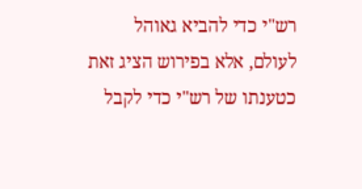רש"י כדי להביא גאוהל לעולם, אלא בפירוש הציג זאת כטענתו של רש"י כדי לקבל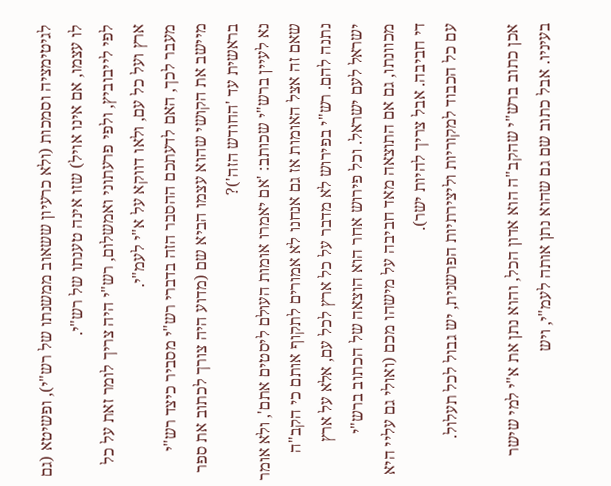לגיטימציה וסמכות (ולא כרעיון ששאוב ממשנתו של רש"י), ופשיטא (גם לו עצמו, אם אינו אויל) שזו אינה טענתו של רש"י.
לפי לייבוביץ, ולפי פרעתוני ואמשלום, רש"י היה צריך לומר זאת על כל ארץ ועל כל עם, ולאו דווקא על א"י לעמ"י.
מעבר לכך, האם לדעתכם ההסבר הזה בדברי רש"י מסביר כיצד רש"י מיישב את הקושי שהוא עצמו הביא שם (מדוע היה צורך לכתוב את ספר בראשית עד 'החודש הזה')?
נא לעיין ברש"י שכותב: 'אם יאמרו אומות העולם ליסטים אתם', ולא אומר שאם זה אצל האומות אז גם אנחנו לא אמורים לתקוף אותם כי הקב"ה נתנה להם. רש"י בפירוש לא מדבר על כל ארץ לכל עם, אלא על ארץ ישראל לעם ישראל. וכל פירוש אחר הוא הוצאה של הכתוב ברש"י מכוונתו, גם אם התוצאה מאד חביבה על מישהו מכם (ואולי גם עליי היא די חביבה. אבל צריך להיות ישר).
עם כל הכבוד למקוריות וליצירתיות הפרשנית, יש גבול לכל תעלול.

אכן כתוב ברש"י שהקב"ה הוא אדון הכל, והוא נתן את א"י למי שישר בעיניו. אבל כתוב שם גם שהוא נתן אותה לעמ"י, ויש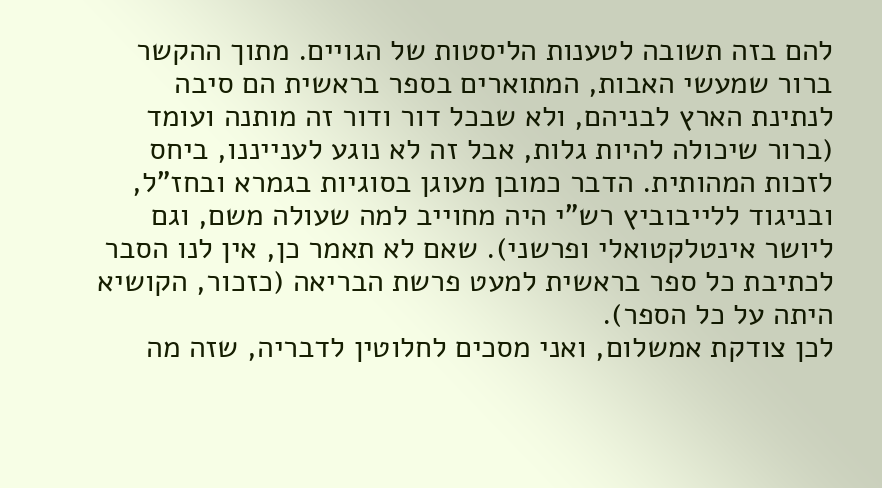להם בזה תשובה לטענות הליסטות של הגויים. מתוך ההקשר ברור שמעשי האבות, המתוארים בספר בראשית הם סיבה לנתינת הארץ לבניהם, ולא שבכל דור ודור זה מותנה ועומד (ברור שיכולה להיות גלות, אבל זה לא נוגע לענייננו, ביחס לזכות המהותית. הדבר כמובן מעוגן בסוגיות בגמרא ובחז"ל, ובניגוד ללייבוביץ רש"י היה מחוייב למה שעולה משם, וגם ליושר אינטלקטואלי ופרשני). שאם לא תאמר כן, אין לנו הסבר לכתיבת כל ספר בראשית למעט פרשת הבריאה (כזכור, הקושיא היתה על כל הספר).
לכן צודקת אמשלום, ואני מסכים לחלוטין לדבריה, שזה מה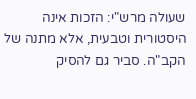שעולה מרש"י: הזכות אינה היסטורית וטבעית, אלא מתנה של הקב"ה. סביר גם להסיק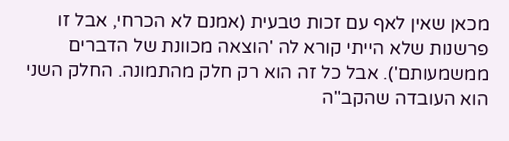מכאן שאין לאף עם זכות טבעית (אמנם לא הכרחי, אבל זו פרשנות שלא הייתי קורא לה 'הוצאה מכוונת של הדברים ממשמעותם'). אבל כל זה הוא רק חלק מהתמונה. החלק השני הוא העובדה שהקב"ה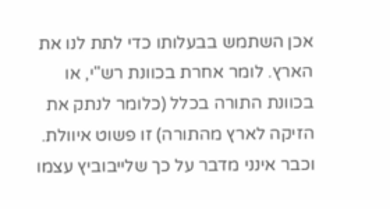אכן השתמש בבעלותו כדי לתת לנו את הארץ. לומר אחרת בכוונת רש"י, או בכוונת התורה בכלל (כלומר לנתק את הזיקה לארץ מהתורה) זו פשוט איוולת.
וכבר אינני מדבר על כך שלייבוביץ עצמו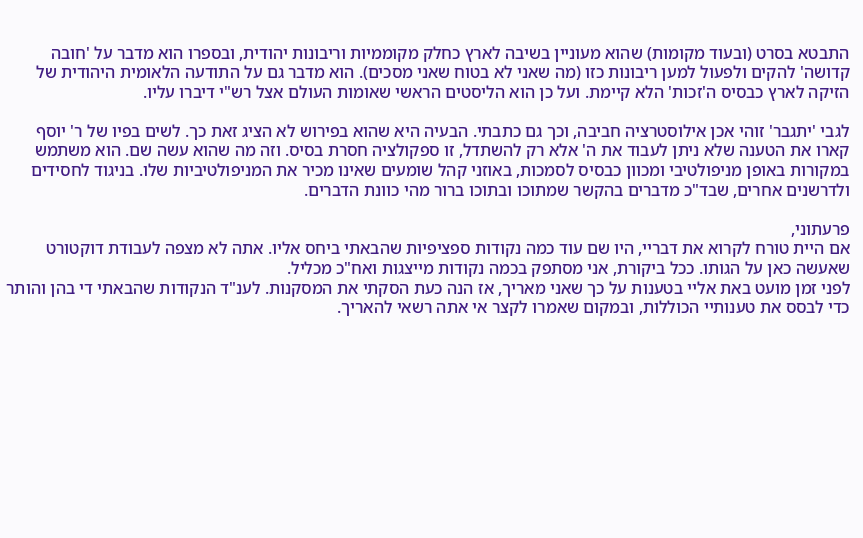התבטא בסרט (ובעוד מקומות) שהוא מעוניין בשיבה לארץ כחלק מקוממיות וריבונות יהודית, ובספרו הוא מדבר על 'חובה קדושה' להקים ולפעול למען ריבונות כזו (מה שאני לא בטוח שאני מסכים). הוא מדבר גם על התודעה הלאומית היהודית של הזיקה לארץ כבסיס ה'זכות' הלא קיימת. ועל כן הוא הליסטים הראשי שאומות העולם אצל רש"י דיברו עליו.

לגבי 'יתגבר' זוהי אכן אילוסטרציה חביבה, וכך גם כתבתי. הבעיה היא שהוא בפירוש לא הציג זאת כך. לשים בפיו של ר' יוסף קארו את הטענה שלא ניתן לעבוד את ה' אלא רק להשתדל, זו ספקולציה חסרת בסיס. וזה מה שהוא עשה שם. הוא משתמש במקורות באופן מניפולטיבי ומכוון כבסיס לסמכות, באוזני קהל שומעים שאינו מכיר את המניפולטיביות שלו. בניגוד לחסידים ולדרשנים אחרים, שבד"כ מדברים בהקשר שמתוכו ובתוכו ברור מהי כוונת הדברים.

פרעתוני,
אם היית טורח לקרוא את דבריי, היו שם עוד כמה נקודות ספציפיות שהבאתי ביחס אליו. אתה לא מצפה לעבודת דוקטורט שאעשה כאן על הגותו. ככל ביקורת, אני מסתפק בכמה נקודות מייצגות ואח"כ מכליל.
לפני זמן מועט באת אליי בטענות על כך שאני מאריך, אז הנה כעת הסקתי את המסקנות. לענ"ד הנקודות שהבאתי די בהן והותר כדי לבסס את טענותיי הכוללות, ובמקום שאמרו לקצר אי אתה רשאי להאריך.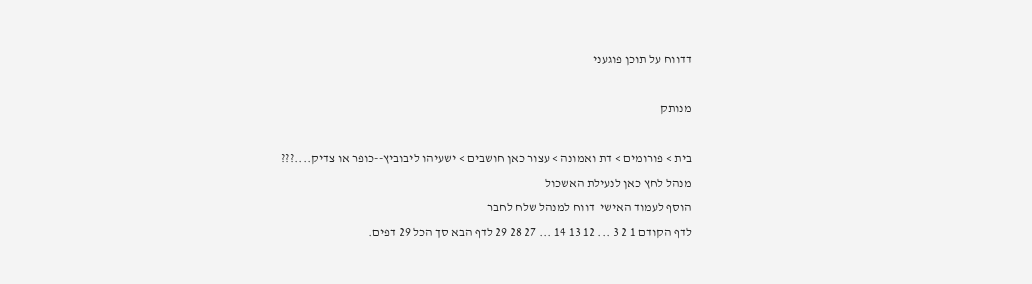דדווח על תוכן פוגעני

מנותק

בית > פורומים > דת ואמונה > עצור כאן חושבים > ישעיהו ליבוביץ--כופר או צדיק....???
מנהל לחץ כאן לנעילת האשכול
הוסף לעמוד האישי  דווח למנהל שלח לחבר
לדף הקודם 1 2 3 ... 12 13 14 ... 27 28 29 לדף הבא סך הכל 29 דפים.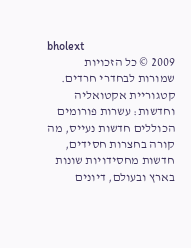bholext
2009 © כל הזכויות שמורות לבחדרי חרדים. קטגוריית אקטואליה וחדשות: עשרות פורומים הכוללים חדשות נעייס, מה קורה בחצרות חסידים, חדשות מחסידויות שונות בארץ ובעולם, דיונים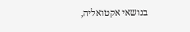בנושאי אקטואליה,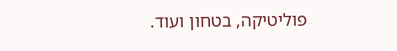פוליטיקה, בטחון ועוד.